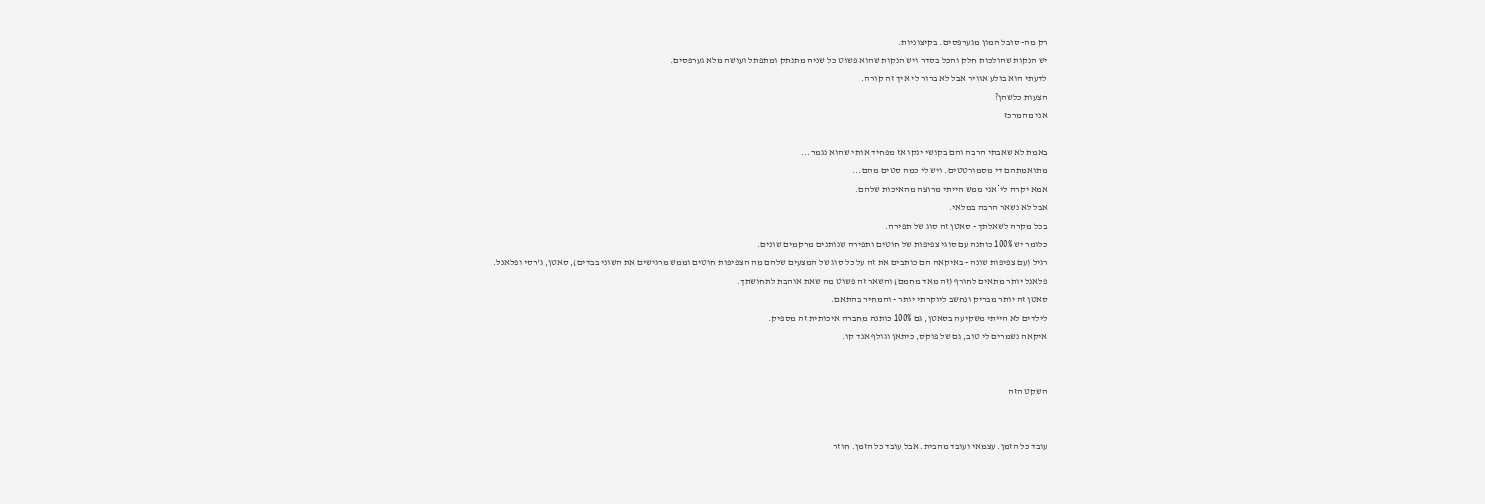רק מה- סובל המון מגערפסים. בקיצוניות.
יש הנקות שהולכות חלק והכל בסדר ויש הנקות שהוא פשוט כל שניה מתנתק ומתפתל ועושה מלא גערפסים.
לדעתי הוא בולע אוויר אבל לא ברור לי איך זה קורה.
הצעות כלשהן?
אני מהמרכז

באמת לא שאבתי הרבה והם בקושי ינקו אז מפחיד אותי שהוא נגמר...
מתואמתהם די מסמורטטים. ויש לי כמה סטים מהם...
אמא יקרה לי*אני ממש הייתי מרוצה מהאיכות שלהם.
אבל לא נשאר הרבה במלאי.
בכל מקרה לשאלתך - סאטן זה סוג של תפירה.
כלומר יש 100% כותנה עם סוגי צפיפות של חוטים ותפירה שנותנים מרקמים שונים.
רגיל (עם צפיפות שונה - באיקאה הם כותבים את זה על כל סוג של המצעים שלהם מה הצפיפות חוטים וממש מרגישים את השוני בבדים), סאטן, ג'רסי ופלאנל.
פלאנל יותר מתאים לחורף (זה מאד מחמם) והשאר זה פשוט מה שאת אוהבת לתחושתך.
סאטן זה יותר מבריק ונחשב ליוקרתי יותר - והמחיר בהתאם.
לילדים לא הייתי משקיעה בסאטן, גם 100% כותנה מחברה איכותית זה מספיק.
איקאה נשמרים לי טוב, גם של פוקס, כיתאן וגולף אנד קו.


השקט הזה


עובד כל הזמן. עצמאי ועובד מהבית. אבל עובד כל הזמן. חוזר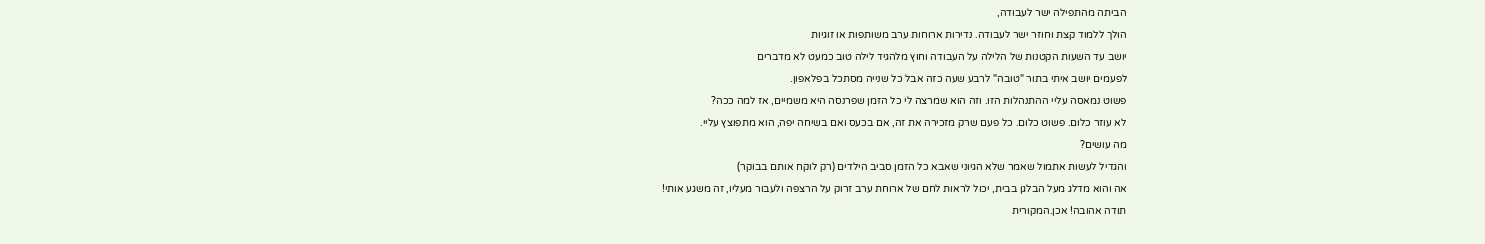הביתה מהתפילה ישר לעבודה,
הולך ללמוד קצת וחוזר ישר לעבודה. נדירות ארוחות ערב משותפות או זוגיות
יושב עד השעות הקטנות של הלילה על העבודה וחוץ מלהגיד לילה טוב כמעט לא מדברים
לפעמים יושב איתי בתור "טובה" לרבע שעה כזה אבל כל שנייה מסתכל בפלאפון.
פשוט נמאסה עליי ההתנהלות הזו. וזה הוא שמרצה לי כל הזמן שפרנסה היא משמיים, אז למה ככה?
לא עוזר כלום. פשוט כלום. כל פעם שרק מזכירה את זה, אם בכעס ואם בשיחה יפה, הוא מתפוצץ עליי.
מה עושים?
והגדיל לעשות אתמול שאמר שלא הגיוני שאבא כל הזמן סביב הילדים (רק לוקח אותם בבוקר)
אה והוא מדלג מעל הבלגן בבית, יכול לראות לחם של ארוחת ערב זרוק על הרצפה ולעבור מעליו, זה משגע אותי!
תודה אהובה! אכן.המקורית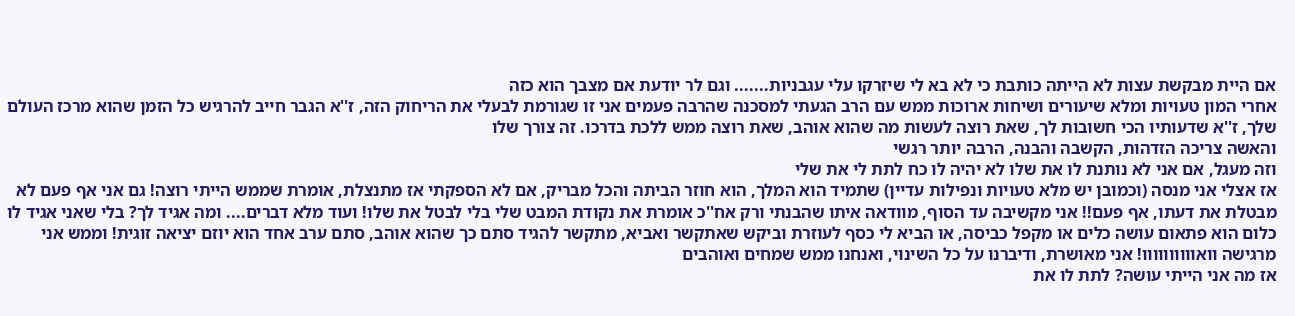אם היית מבקשת עצות לא הייתה כותבת כי לא בא לי שיזרקו עלי עגבניות....... וגם לר יודעת אם מצבך הוא כזה
אחרי המון טעויות ומלא שיעורים ושיחות ארוכות ממש עם הרב הגעתי למסכנה שהרבה פעמים אני זו שגורמת לבעלי את הריחוק הזה, ז''א הגבר חייב להרגיש כל הזמן שהוא מרכז העולם שלך, ז''א שדעותיו הכי חשובות לך, שאת רוצה לעשות מה שהוא אוהב, שאת רוצה ממש ללכת בדרכו. זה צורך שלו
והאשה צריכה הזדהות, הקשבה והבנה, הרבה יותר רגשי
וזה מעגל, אם אני לא נותנת לו את שלו לא יהיה לו כח לתת לי את שלי
אז אצלי אני מנסה (וכמובן יש מלא טעויות ונפילות עדיין) שתמיד הוא המלך, הוא חוזר הביתה והכל מבריק, אם לא הספקתי אז מתנצלת, אומרת שממש הייתי רוצה! גם אני אף פעם לא מבטלת את דעתו, אף פעם!! אני מקשיבה עד הסוף, מוודאה איתו שהבנתי ורק אח''כ אומרת את נקודת המבט שלי בלי לבטל את שלו! ועוד מלא דברים.... ומה אגיד לך? בלי שאני אגיד לו כלום הוא פתאום עושה כלים או מקפל כביסה, או הביא לי כסף לעוזרת וביקש שאתקשר ואביא, מתקשר להגיד סתם כך שהוא אוהב, סתם ערב אחד הוא יוזם יציאה זוגית! וממש אני מרגישה וואוווווווווו! אני מאושרת, ודיברנו על כל השינוי, ואנחנו ממש שמחים ואוהבים
אז מה אני הייתי עושה? לתת לו את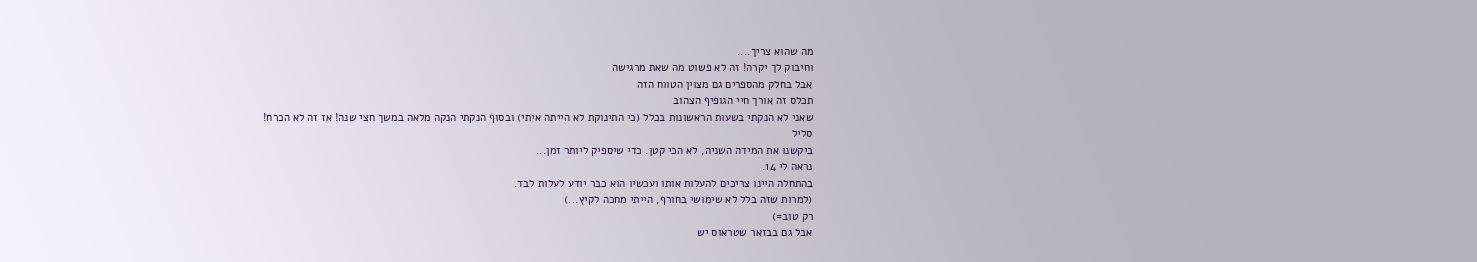מה שהוא צריך....
וחיבוק לך יקרה! זה לא פשוט מה שאת מרגישה
אבל בחלק מהספרים גם מצוין הטווח הזה
תכלס זה אורך חיי הגופיף הצהוב
שאני לא הנקתי בשעות הראשונות בכלל (כי התינוקת לא הייתה איתי) ובסוף הנקתי הנקה מלאה במשך חצי שנה! אז זה לא הכרח!
סליל
ביקשנו את המידה השניה, לא הכי קטן. כדי שיספיק ליותר זמן...
נראה לי 14.
בהתחלה היינו צריכים להעלות אותו ועכשיו הוא כבר יודע לעלות לבד.
(למרות שזה בלל לא שימושי בחורף, הייתי מחכה לקיץ...)
רק טוב=)
אבל גם בבזאר שטראוס יש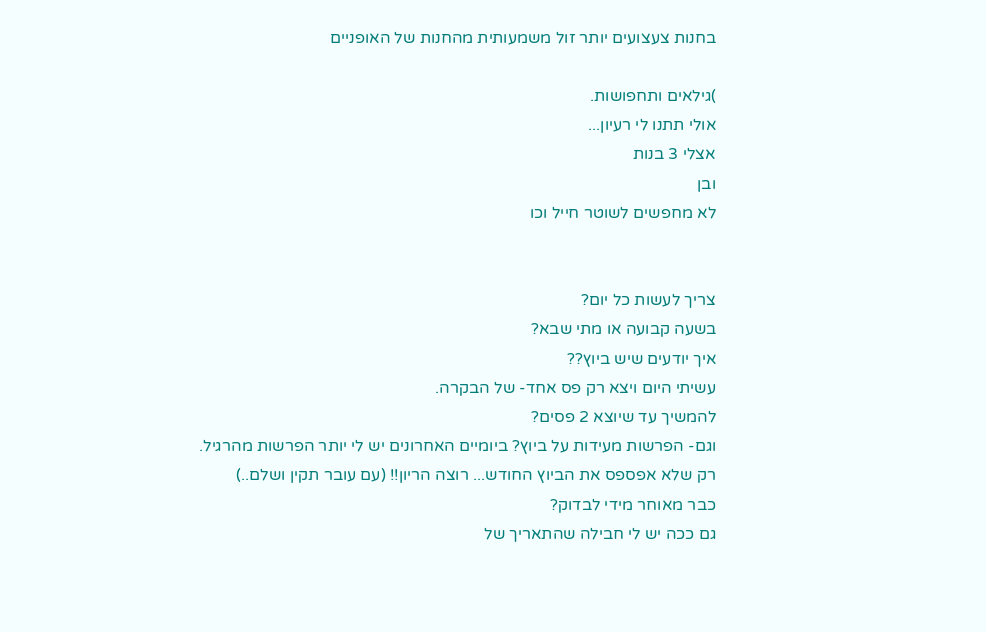בחנות צעצועים יותר זול משמעותית מהחנות של האופניים

)גילאים ותחפושות.
אולי תתנו לי רעיון...
אצלי 3 בנות
ובן
לא מחפשים לשוטר חייל וכו


צריך לעשות כל יום?
בשעה קבועה או מתי שבא?
איך יודעים שיש ביוץ??
עשיתי היום ויצא רק פס אחד- של הבקרה.
להמשיך עד שיוצא 2 פסים?
וגם- הפרשות מעידות על ביוץ? ביומיים האחרונים יש לי יותר הפרשות מהרגיל.
רק שלא אפספס את הביוץ החודש... רוצה הריון!! (עם עובר תקין ושלם..)
כבר מאוחר מידי לבדוק?
גם ככה יש לי חבילה שהתאריך של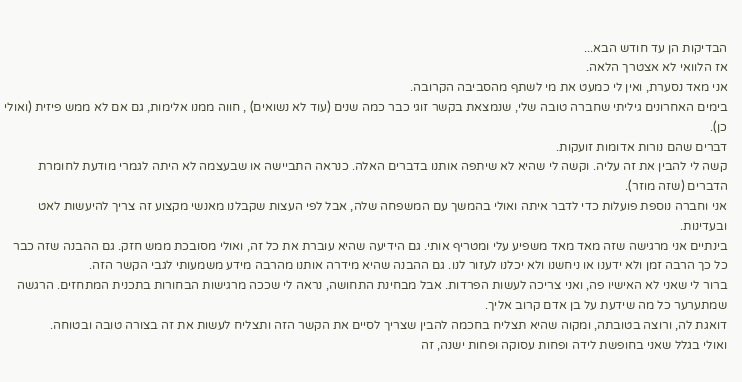הבדיקות הן עד חודש הבא...
אז הלוואי לא אצטרך הלאה.
אני מאד נסערת, ואין לי כמעט את מי לשתף מהסביבה הקרובה.
בימים האחרונים גיליתי שחברה טובה שלי, שנמצאת בקשר זוגי כבר כמה שנים (עוד לא נשואים) , חווה ממנו אלימות, גם אם לא ממש פיזית (ואולי כן).
דברים שהם נורות אדומות זועקות.
קשה לי להבין את זה עליה. וקשה לי שהיא לא שיתפה אותנו בדברים האלה. כנראה התביישה או שבעצמה לא היתה לגמרי מודעת לחומרת הדברים (שזה מוזר).
אני וחברה נוספת פועלות כדי לדבר איתה ואולי בהמשך עם המשפחה שלה, אבל לפי העצות שקבלנו מאנשי מקצוע זה צריך להיעשות לאט ובעדינות.
בינתיים אני מרגישה שזה מאד מאד משפיע עלי ומטריף אותי. גם הידיעה שהיא עוברת את כל זה, ואולי מסובכת ממש חזק. גם ההבנה שזה כבר כל כך הרבה זמן ולא ידענו או ניחשנו ולא יכלנו לעזור לנו. גם ההבנה שהיא מידרה אותנו מהרבה מידע משמעותי לגבי הקשר הזה.
ברור לי שאני לא האישיו פה, ואני צריכה לעשות הפרדות. אבל מבחינת התחושה, נראה לי שככה מרגישות הבחורות בתכנית המתחזים. הרגשה שמתערער כל מה שידעת על בן אדם קרוב אליך.
דואגת לה, ורוצה בטובתה, ומקוה שהיא תצליח בחכמה להבין שצריך לסיים את הקשר הזה ותצליח לעשות את זה בצורה טובה ובטוחה.
ואולי בגלל שאני בחופשת לידה ופחות עסוקה ופחות ישנה, זה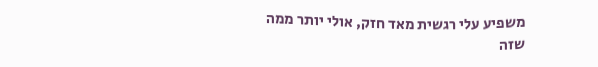משפיע עלי רגשית מאד חזק, אולי יותר ממה שזה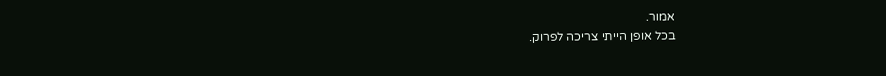אמור.
בכל אופן הייתי צריכה לפרוק.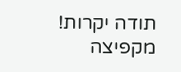תודה יקרות!
מקפיצה